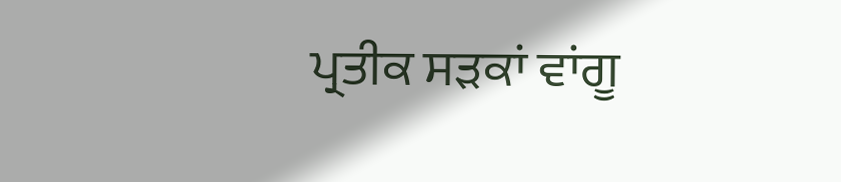ਪ੍ਰਤੀਕ ਸੜਕਾਂ ਵਾਂਗੂ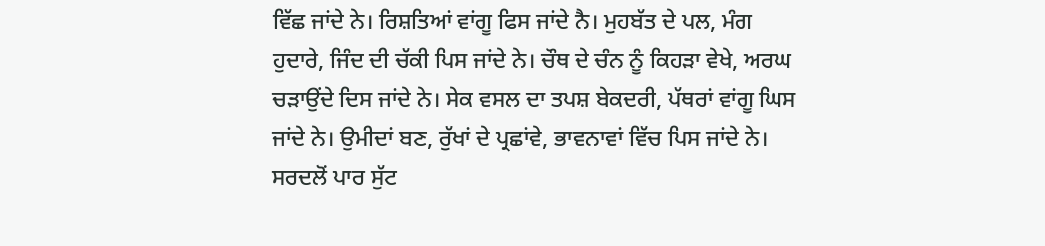ਵਿੱਛ ਜਾਂਦੇ ਨੇ। ਰਿਸ਼ਤਿਆਂ ਵਾਂਗੂ ਫਿਸ ਜਾਂਦੇ ਨੈ। ਮੁਹਬੱਤ ਦੇ ਪਲ, ਮੰਗ ਹੁਦਾਰੇ, ਜਿੰਦ ਦੀ ਚੱਕੀ ਪਿਸ ਜਾਂਦੇ ਨੇ। ਚੌਥ ਦੇ ਚੰਨ ਨੂੰ ਕਿਹੜਾ ਵੇਖੇ, ਅਰਘ ਚੜਾਉਂਦੇ ਦਿਸ ਜਾਂਦੇ ਨੇ। ਸੇਕ ਵਸਲ ਦਾ ਤਪਸ਼ ਬੇਕਦਰੀ, ਪੱਥਰਾਂ ਵਾਂਗੂ ਘਿਸ ਜਾਂਦੇ ਨੇ। ਉਮੀਦਾਂ ਬਣ, ਰੁੱਖਾਂ ਦੇ ਪ੍ਰਛਾਂਵੇ, ਭਾਵਨਾਵਾਂ ਵਿੱਚ ਪਿਸ ਜਾਂਦੇ ਨੇ। ਸਰਦਲੋਂ ਪਾਰ ਸੁੱਟ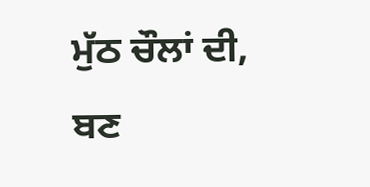ਮੁੱਠ ਚੌਲਾਂ ਦੀ, ਬਣ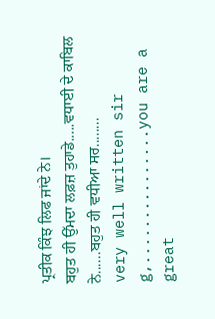ਪ੍ਰਤੀਕ ਕਿੰਝ ਲਿਫ ਜਾਂਦੇ ਨੇ।
ਬਹੁਤ ਹੀ ਉੱਮਦਾ ਲਫ਼ਜ਼ ਤੁਹਾਡੇ.....ਵਧਾਈ ਦੇ ਕਾਬਿਲ ਨੇ......ਬਹੁਤ ਹੀ ਵਧੀਆ ਸਰ........
very well written sir g,...............you are a great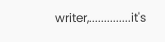writer,..............it's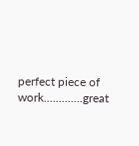perfect piece of work.............great